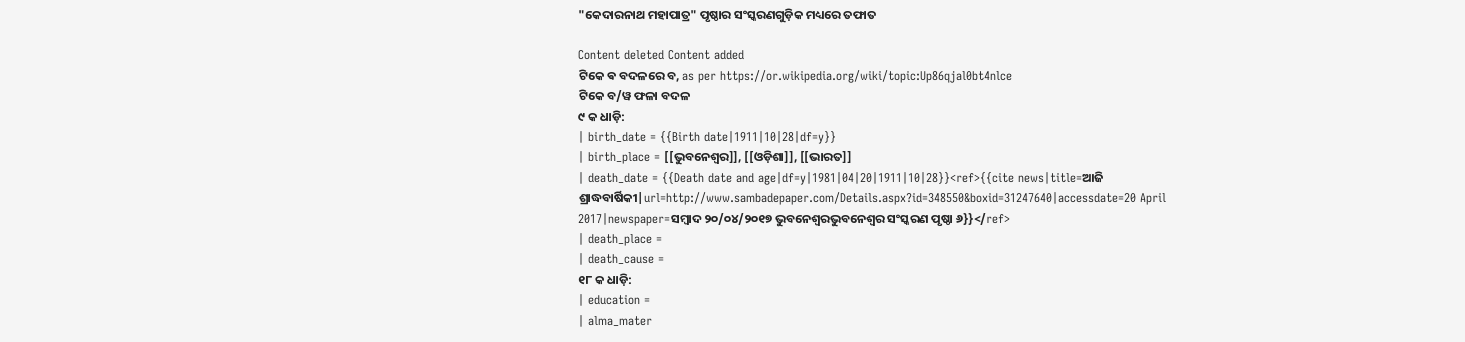"କେଦାରନାଥ ମହାପାତ୍ର" ପୃଷ୍ଠାର ସଂସ୍କରଣ‌ଗୁଡ଼ିକ ମଧ୍ୟରେ ତଫାତ

Content deleted Content added
ଟିକେ ଵ ବଦଳରେ ବ, as per https://or.wikipedia.org/wiki/topic:Up86qjal0bt4nlce
ଟିକେ ବ/ୱ ଫଳା ବଦଳ
୯ କ ଧାଡ଼ି:
| birth_date = {{Birth date|1911|10|28|df=y}}
| birth_place = [[ଭୁବନେଶ୍ୱର]], [[ଓଡ଼ିଶା]], [[ଭାରତ]]
| death_date = {{Death date and age|df=y|1981|04|20|1911|10|28}}<ref>{{cite news|title=ଆଜି ଶ୍ରାଦ୍ଧବାର୍ଷିକୀ|url=http://www.sambadepaper.com/Details.aspx?id=348550&boxid=31247640|accessdate=20 April 2017|newspaper=ସମ୍ବାଦ ୨୦/୦୪/୨୦୧୭ ଭୁବନେଶ୍ବରଭୁବନେଶ୍ୱର ସଂସ୍କରଣ ପୃଷ୍ଠା ୬}}</ref>
| death_place =
| death_cause =
୧୮ କ ଧାଡ଼ି:
| education =
| alma_mater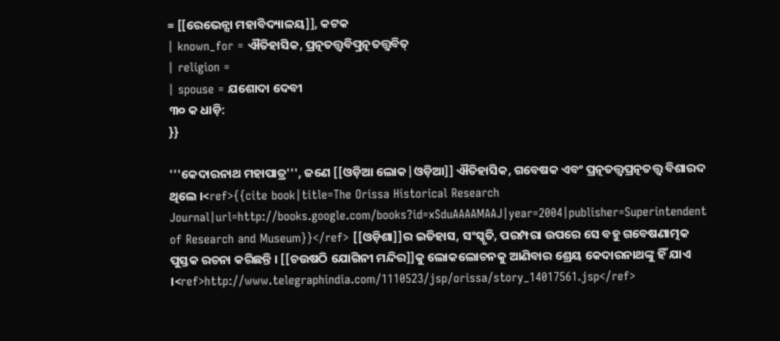= [[ରେଭେନ୍ସା ମହାବିଦ୍ୟାଳୟ]], କଟକ
| known_for = ଐତିହାସିକ, ପ୍ରତ୍ନତତ୍ତ୍ବବିତ୍ପ୍ରତ୍ନତତ୍ତ୍ୱବିତ୍
| religion =
| spouse = ଯଶୋଦା ଦେବୀ
୩୦ କ ଧାଡ଼ି:
}}

'''କେଦାରନାଥ ମହାପାତ୍ର''', ଜଣେ [[ଓଡ଼ିଆ ଲୋକ|ଓଡ଼ିଆ]] ଐତିହାସିକ, ଗବେଷକ ଏବଂ ପ୍ରତ୍ନତତ୍ତ୍ବପ୍ରତ୍ନତତ୍ତ୍ୱ ବିଶାରଦ ଥିଲେ ।<ref>{{cite book|title=The Orissa Historical Research Journal|url=http://books.google.com/books?id=xSduAAAAMAAJ|year=2004|publisher=Superintendent of Research and Museum}}</ref> [[ଓଡ଼ିଶା]]ର ଇତିହାସ, ସଂସ୍କୃତି, ପରମ୍ପରା ଉପରେ ସେ ବହୁ ଗବେଷଣାତ୍ମକ ପୁସ୍ତକ ରଚନା କରିଛନ୍ତି । [[ଚଉଷଠି ଯୋଗିନୀ ମନ୍ଦିର]]କୁ ଲୋକଲୋଚନକୁ ଆଣିବାର ଶ୍ରେୟ କେଦାରନାଥଙ୍କୁ ହିଁ ଯାଏ ।<ref>http://www.telegraphindia.com/1110523/jsp/orissa/story_14017561.jsp</ref>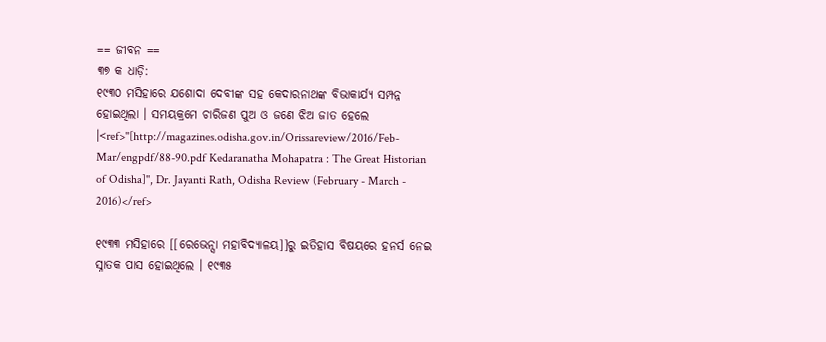== ଜୀବନ ==
୩୭ କ ଧାଡ଼ି:
୧୯୩୦ ମସିହାରେ ଯଶୋଦା ଦେବୀଙ୍କ ସହ କେଦାରନାଥଙ୍କ ବିଭାକାର୍ଯ୍ୟ ସମ୍ପନ୍ନ ହୋଇଥିଲା । ସମୟକ୍ରମେ ଚାରିଜଣ ପୁଅ ଓ ଜଣେ ଝିଅ ଜାତ ହେଲେ ।<ref>''[http://magazines.odisha.gov.in/Orissareview/2016/Feb-Mar/engpdf/88-90.pdf Kedaranatha Mohapatra : The Great Historian of Odisha]'', Dr. Jayanti Rath, Odisha Review (February - March - 2016)</ref>

୧୯୩୩ ମସିହାରେ [[ରେଭେନ୍ସା ମହାବିଦ୍ୟାଳୟ]]ରୁ ଇତିହାସ ବିଷୟରେ ହନର୍ସ ନେଇ ସ୍ନାତକ ପାସ ହୋଇଥିଲେ । ୧୯୩୫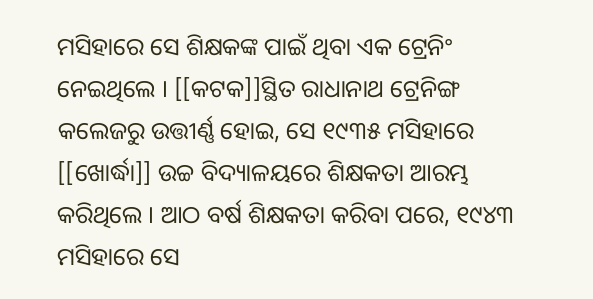ମସିହାରେ ସେ ଶିକ୍ଷକଙ୍କ ପାଇଁ ଥିବା ଏକ ଟ୍ରେନିଂ ନେଇଥିଲେ । [[କଟକ]]ସ୍ଥିତ ରାଧାନାଥ ଟ୍ରେନିଙ୍ଗ କଲେଜରୁ ଉତ୍ତୀର୍ଣ୍ଣ ହୋଇ, ସେ ୧୯୩୫ ମସିହାରେ [[ଖୋର୍ଦ୍ଧା]] ଉଚ୍ଚ ବିଦ୍ୟାଳୟରେ ଶିକ୍ଷକତା ଆରମ୍ଭ କରିଥିଲେ । ଆଠ ବର୍ଷ ଶିକ୍ଷକତା କରିବା ପରେ, ୧୯୪୩ ମସିହାରେ ସେ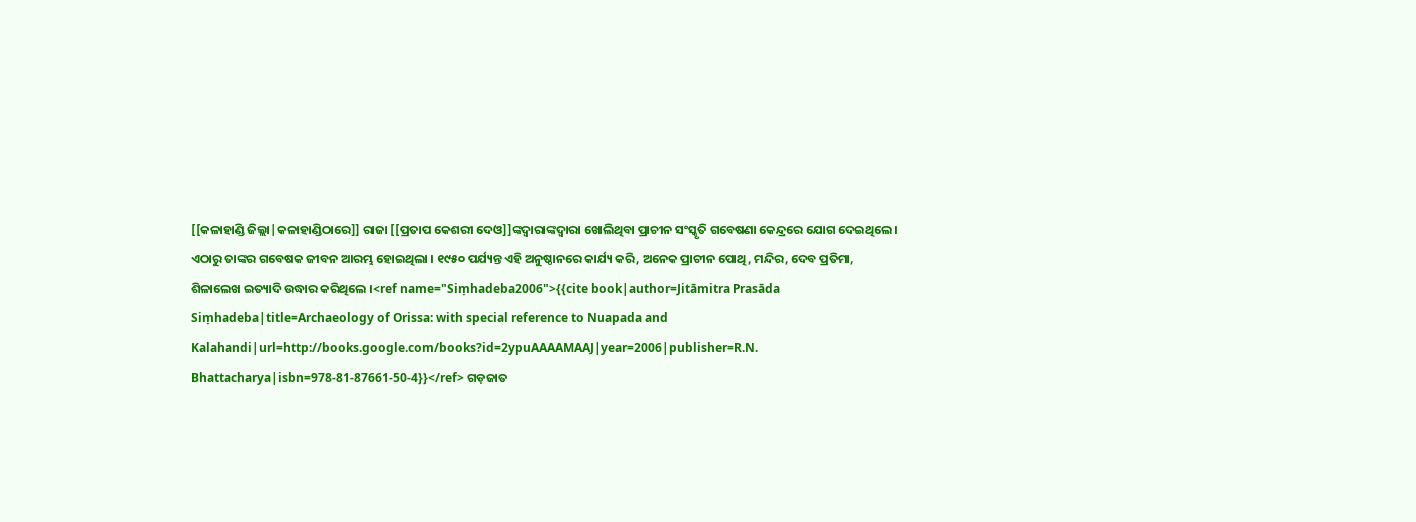[[କଳାହାଣ୍ଡି ଜିଲ୍ଲା|କଳାହାଣ୍ଡିଠାରେ]] ରାଜା [[ପ୍ରତାପ କେଶରୀ ଦେଓ]]ଙ୍କଦ୍ବାରାଙ୍କଦ୍ୱାରା ଖୋଲିଥିବା ପ୍ରାଚୀନ ସଂସ୍କୃତି ଗବେଷଣା କେନ୍ଦ୍ରରେ ଯୋଗ ଦେଇଥିଲେ । ଏଠାରୁ ତାଙ୍କର ଗବେଷକ ଜୀବନ ଆରମ୍ଭ ହୋଇଥିଲା । ୧୯୫୦ ପର୍ଯ୍ୟନ୍ତ ଏହି ଅନୁଷ୍ଠାନରେ କାର୍ଯ୍ୟ କରି, ଅନେକ ପ୍ରାଚୀନ ପୋଥି, ମନ୍ଦିର, ଦେବ ପ୍ରତିମା, ଶିଳାଲେଖ ଇତ୍ୟାଦି ଉଦ୍ଧାର କରିଥିଲେ ।<ref name="Siṃhadeba2006">{{cite book|author=Jitāmitra Prasāda Siṃhadeba|title=Archaeology of Orissa: with special reference to Nuapada and Kalahandi|url=http://books.google.com/books?id=2ypuAAAAMAAJ|year=2006|publisher=R.N. Bhattacharya|isbn=978-81-87661-50-4}}</ref> ଗଡ଼ଜାତ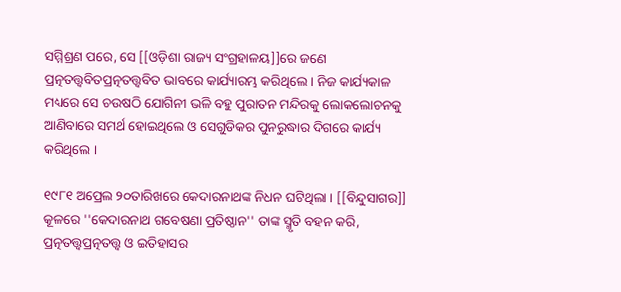ସମ୍ମିଶ୍ରଣ ପରେ, ସେ [[ଓଡ଼ିଶା ରାଜ୍ୟ ସଂଗ୍ରହାଳୟ]]ରେ ଜଣେ ପ୍ରତ୍ନତତ୍ତ୍ବବିତପ୍ରତ୍ନତତ୍ତ୍ୱବିତ ଭାବରେ କାର୍ଯ୍ୟାରମ୍ଭ କରିଥିଲେ । ନିଜ କାର୍ଯ୍ୟକାଳ ମଧ୍ୟରେ ସେ ଚଉଷଠି ଯୋଗିନୀ ଭଳି ବହୁ ପୁରାତନ ମନ୍ଦିରକୁ ଲୋକଲୋଚନକୁ ଆଣିବାରେ ସମର୍ଥ ହୋଇଥିଲେ ଓ ସେଗୁଡିକର ପୁନରୁଦ୍ଧାର ଦିଗରେ କାର୍ଯ୍ୟ କରିଥିଲେ ।

୧୯୮୧ ଅପ୍ରେଲ ୨୦ତାରିଖରେ କେଦାରନାଥଙ୍କ ନିଧନ ଘଟିଥିଲା । [[ବିନ୍ଦୁସାଗର]] କୂଳରେ ''କେଦାରନାଥ ଗବେଷଣା ପ୍ରତିଷ୍ଠାନ'' ତାଙ୍କ ସ୍ମୃତି ବହନ କରି, ପ୍ରତ୍ନତତ୍ତ୍ବପ୍ରତ୍ନତତ୍ତ୍ୱ ଓ ଇତିହାସର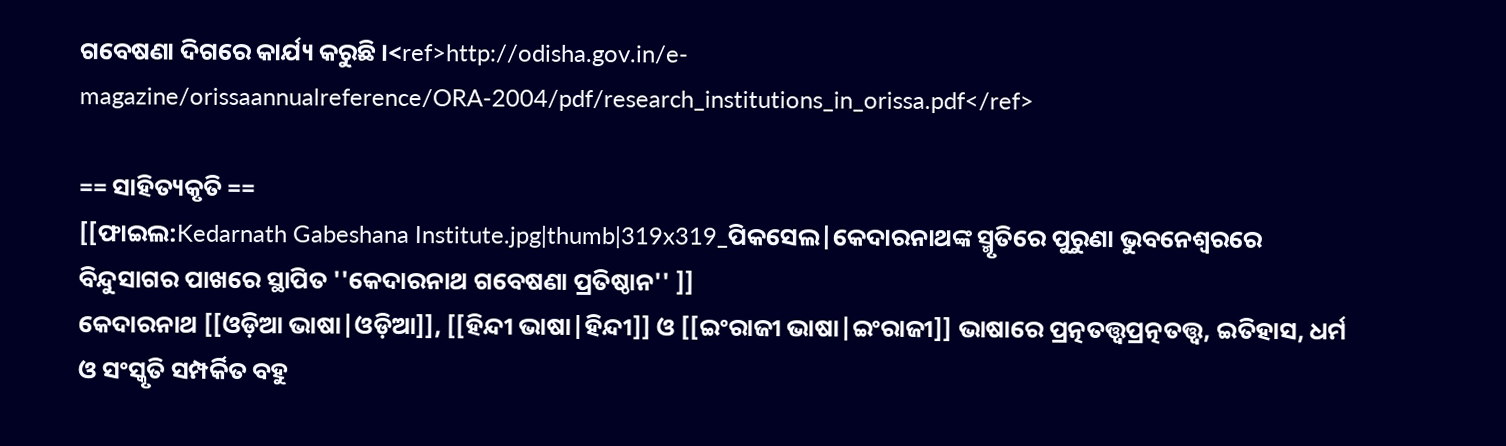ଗବେଷଣା ଦିଗରେ କାର୍ଯ୍ୟ କରୁଛି ।<ref>http://odisha.gov.in/e-magazine/orissaannualreference/ORA-2004/pdf/research_institutions_in_orissa.pdf</ref>

== ସାହିତ୍ୟକୃତି ==
[[ଫାଇଲ:Kedarnath Gabeshana Institute.jpg|thumb|319x319_ପିକସେଲ|କେଦାରନାଥଙ୍କ ସ୍ମୃତିରେ ପୁରୁଣା ଭୁବନେଶ୍ୱରରେ ବିନ୍ଦୁସାଗର ପାଖରେ ସ୍ଥାପିତ ''କେଦାରନାଥ ଗବେଷଣା ପ୍ରତିଷ୍ଠାନ'' ]]
କେଦାରନାଥ [[ଓଡ଼ିଆ ଭାଷା|ଓଡ଼ିଆ]], [[ହିନ୍ଦୀ ଭାଷା|ହିନ୍ଦୀ]] ଓ [[ଇଂରାଜୀ ଭାଷା|ଇଂରାଜୀ]] ଭାଷାରେ ପ୍ରତ୍ନତତ୍ତ୍ବପ୍ରତ୍ନତତ୍ତ୍ୱ, ଇତିହାସ, ଧର୍ମ ଓ ସଂସ୍କୃତି ସମ୍ପର୍କିତ ବହୁ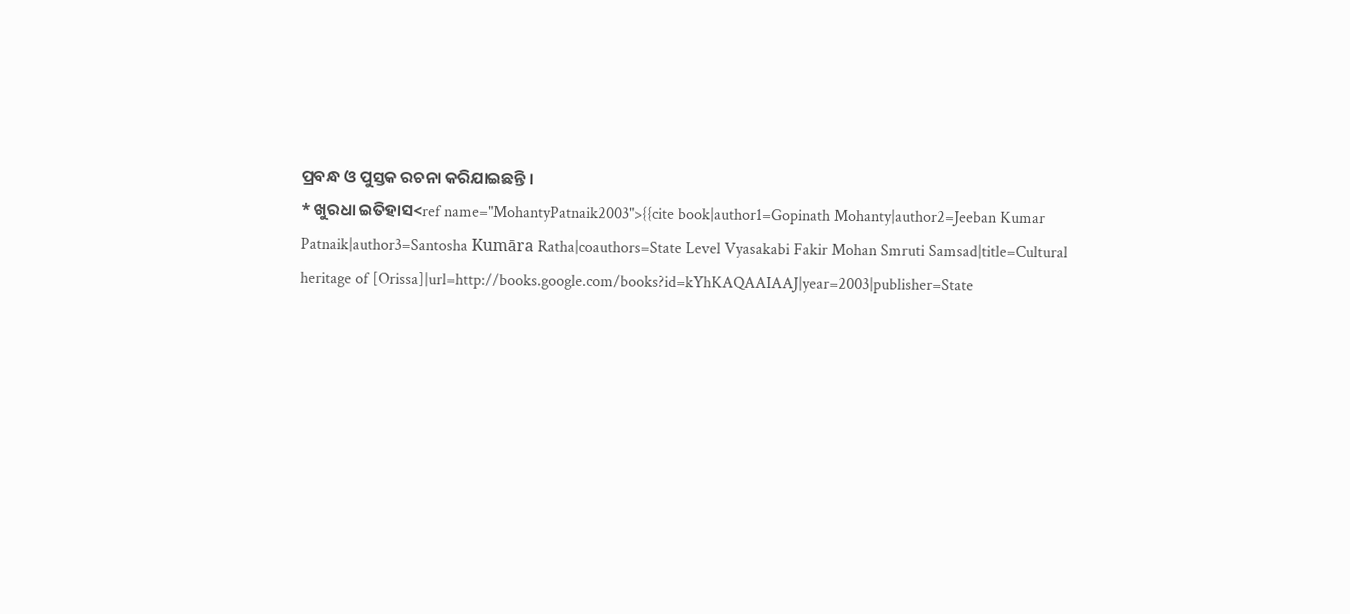ପ୍ରବନ୍ଧ ଓ ପୁସ୍ତକ ରଚନା କରିଯାଇଛନ୍ତି ।
* ଖୁରଧା ଇତିହାସ<ref name="MohantyPatnaik2003">{{cite book|author1=Gopinath Mohanty|author2=Jeeban Kumar Patnaik|author3=Santosha Kumāra Ratha|coauthors=State Level Vyasakabi Fakir Mohan Smruti Samsad|title=Cultural heritage of [Orissa]|url=http://books.google.com/books?id=kYhKAQAAIAAJ|year=2003|publisher=State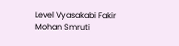Level Vyasakabi Fakir Mohan Smruti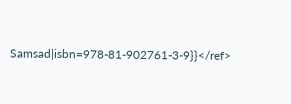Samsad|isbn=978-81-902761-3-9}}</ref>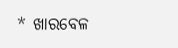* ଖାରବେଳ